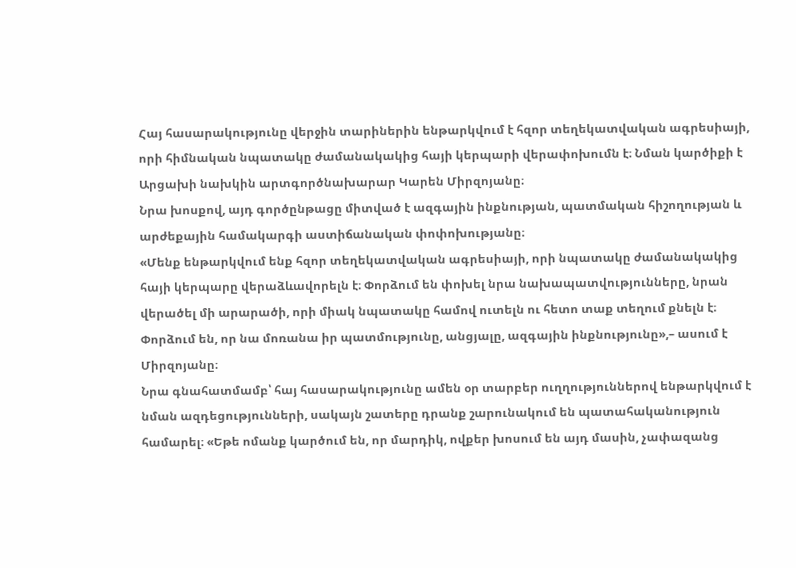Հայ հասարակությունը վերջին տարիներին ենթարկվում է հզոր տեղեկատվական ագրեսիայի, որի հիմնական նպատակը ժամանակակից հայի կերպարի վերափոխումն է։ Նման կարծիքի է Արցախի նախկին արտգործնախարար Կարեն Միրզոյանը։
Նրա խոսքով, այդ գործընթացը միտված է ազգային ինքնության, պատմական հիշողության և արժեքային համակարգի աստիճանական փոփոխությանը։
«Մենք ենթարկվում ենք հզոր տեղեկատվական ագրեսիայի, որի նպատակը ժամանակակից հայի կերպարը վերաձևավորելն է։ Փորձում են փոխել նրա նախապատվությունները, նրան վերածել մի արարածի, որի միակ նպատակը համով ուտելն ու հետո տաք տեղում քնելն է։ Փորձում են, որ նա մոռանա իր պատմությունը, անցյալը, ազգային ինքնությունը»,– ասում է Միրզոյանը։
Նրա գնահատմամբ՝ հայ հասարակությունը ամեն օր տարբեր ուղղություններով ենթարկվում է նման ազդեցությունների, սակայն շատերը դրանք շարունակում են պատահականություն համարել։ «Եթե ոմանք կարծում են, որ մարդիկ, ովքեր խոսում են այդ մասին, չափազանց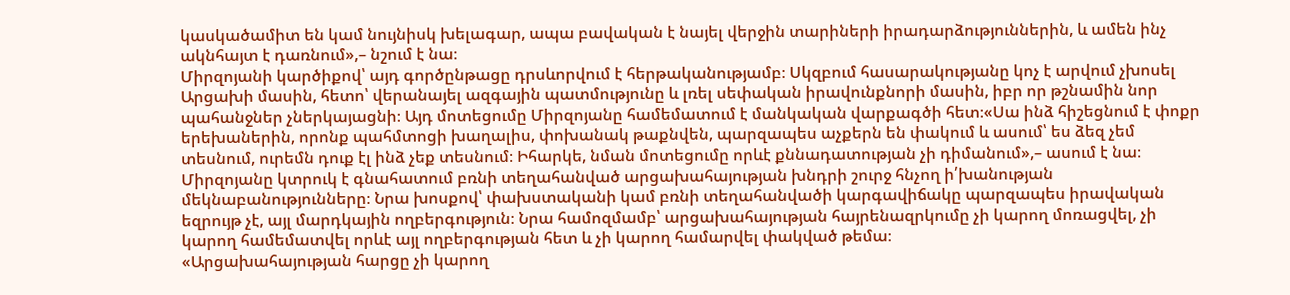կասկածամիտ են կամ նույնիսկ խելագար, ապա բավական է նայել վերջին տարիների իրադարձություններին, և ամեն ինչ ակնհայտ է դառնում»,– նշում է նա։
Միրզոյանի կարծիքով՝ այդ գործընթացը դրսևորվում է հերթականությամբ։ Սկզբում հասարակությանը կոչ է արվում չխոսել Արցախի մասին, հետո՝ վերանայել ազգային պատմությունը և լռել սեփական իրավունքնորի մասին, իբր որ թշնամին նոր պահանջներ չներկայացնի։ Այդ մոտեցումը Միրզոյանը համեմատում է մանկական վարքագծի հետ։«Սա ինձ հիշեցնում է փոքր երեխաներին, որոնք պահմտոցի խաղալիս, փոխանակ թաքնվեն, պարզապես աչքերն են փակում և ասում՝ ես ձեզ չեմ տեսնում, ուրեմն դուք էլ ինձ չեք տեսնում։ Իհարկե, նման մոտեցումը որևէ քննադատության չի դիմանում»,– ասում է նա։
Միրզոյանը կտրուկ է գնահատում բռնի տեղահանված արցախահայության խնդրի շուրջ հնչող ի՛խանության մեկնաբանությունները։ Նրա խոսքով՝ փախստականի կամ բռնի տեղահանվածի կարգավիճակը պարզապես իրավական եզրույթ չէ, այլ մարդկային ողբերգություն։ Նրա համոզմամբ՝ արցախահայության հայրենազրկումը չի կարող մոռացվել, չի կարող համեմատվել որևէ այլ ողբերգության հետ և չի կարող համարվել փակված թեմա։
«Արցախահայության հարցը չի կարող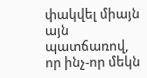փակվել միայն այն պատճառով, որ ինչ-որ մեկն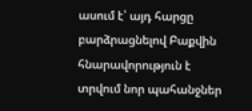ասում է՝ այդ հարցը բարձրացնելով Բաքվին հնարավորություն է տրվում նոր պահանջներ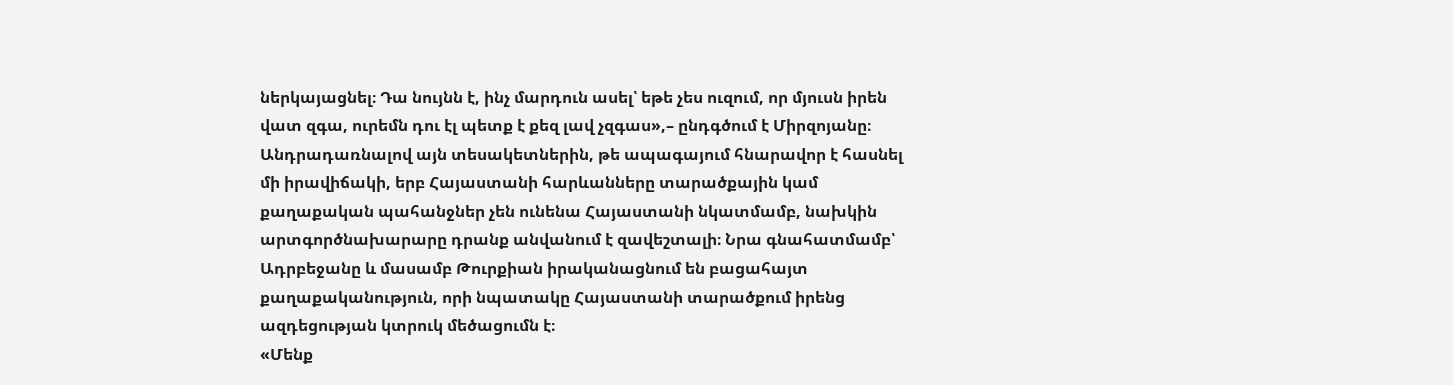ներկայացնել։ Դա նույնն է, ինչ մարդուն ասել՝ եթե չես ուզում, որ մյուսն իրեն վատ զգա, ուրեմն դու էլ պետք է քեզ լավ չզգաս»,– ընդգծում է Միրզոյանը։
Անդրադառնալով այն տեսակետներին, թե ապագայում հնարավոր է հասնել մի իրավիճակի, երբ Հայաստանի հարևանները տարածքային կամ քաղաքական պահանջներ չեն ունենա Հայաստանի նկատմամբ, նախկին արտգործնախարարը դրանք անվանում է զավեշտալի։ Նրա գնահատմամբ՝ Ադրբեջանը և մասամբ Թուրքիան իրականացնում են բացահայտ քաղաքականություն, որի նպատակը Հայաստանի տարածքում իրենց ազդեցության կտրուկ մեծացումն է։
«Մենք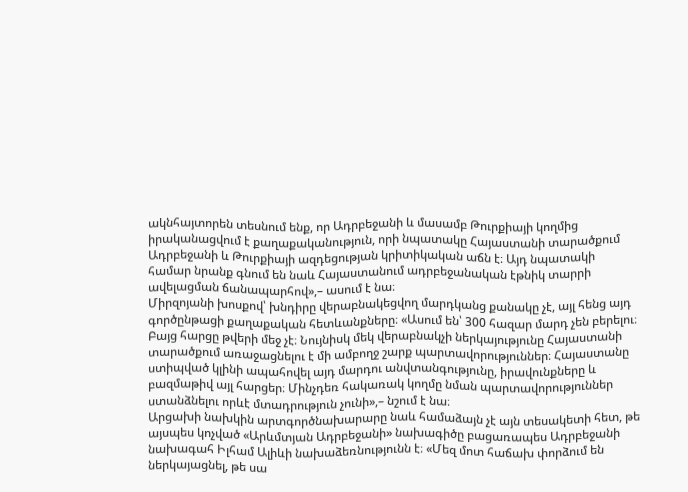ակնհայտորեն տեսնում ենք, որ Ադրբեջանի և մասամբ Թուրքիայի կողմից իրականացվում է քաղաքականություն, որի նպատակը Հայաստանի տարածքում Ադրբեջանի և Թուրքիայի ազդեցության կրիտիկական աճն է։ Այդ նպատակի համար նրանք գնում են նաև Հայաստանում ադրբեջանական էթնիկ տարրի ավելացման ճանապարհով»,– ասում է նա։
Միրզոյանի խոսքով՝ խնդիրը վերաբնակեցվող մարդկանց քանակը չէ, այլ հենց այդ գործընթացի քաղաքական հետևանքները։ «Ասում են՝ 300 հազար մարդ չեն բերելու։ Բայց հարցը թվերի մեջ չէ։ Նույնիսկ մեկ վերաբնակչի ներկայությունը Հայաստանի տարածքում առաջացնելու է մի ամբողջ շարք պարտավորություններ։ Հայաստանը ստիպված կլինի ապահովել այդ մարդու անվտանգությունը, իրավունքները և բազմաթիվ այլ հարցեր։ Մինչդեռ հակառակ կողմը նման պարտավորություններ ստանձնելու որևէ մտադրություն չունի»,– նշում է նա։
Արցախի նախկին արտգործնախարարը նաև համաձայն չէ այն տեսակետի հետ, թե այսպես կոչված «Արևմտյան Ադրբեջանի» նախագիծը բացառապես Ադրբեջանի նախագահ Իլհամ Ալիևի նախաձեռնությունն է։ «Մեզ մոտ հաճախ փորձում են ներկայացնել, թե սա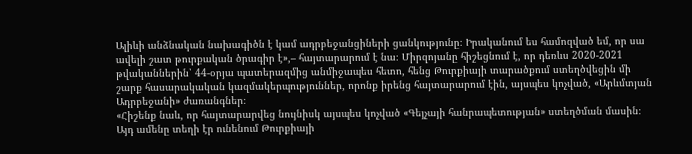Ալիևի անձնական նախագիծն է կամ ադրբեջանցիների ցանկությունը։ Իրականում ես համոզված եմ, որ սա ավելի շատ թուրքական ծրագիր է»,– հայտարարում է նա։ Միրզոյանը հիշեցնում է, որ դեռևս 2020-2021 թվականներին՝ 44-օրյա պատերազմից անմիջապես հետո, հենց Թուրքիայի տարածքում ստեղծվեցին մի շարք հասարակական կազմակերպություններ, որոնք իրենց հայտարարում էին, այսպես կոչված, «Արևմտյան Ադրբեջանի» ժառանգներ։
«Հիշենք նաև, որ հայտարարվեց նույնիսկ այսպես կոչված «Գեյչայի հանրապետության» ստեղծման մասին։ Այդ ամենը տեղի էր ունենում Թուրքիայի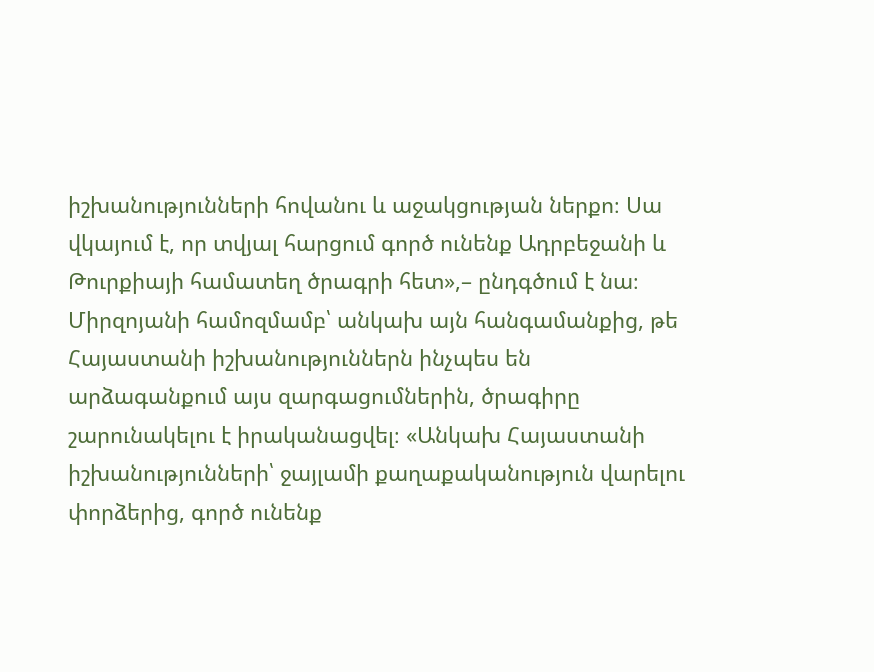իշխանությունների հովանու և աջակցության ներքո։ Սա վկայում է, որ տվյալ հարցում գործ ունենք Ադրբեջանի և Թուրքիայի համատեղ ծրագրի հետ»,– ընդգծում է նա։ Միրզոյանի համոզմամբ՝ անկախ այն հանգամանքից, թե Հայաստանի իշխանություններն ինչպես են արձագանքում այս զարգացումներին, ծրագիրը շարունակելու է իրականացվել։ «Անկախ Հայաստանի իշխանությունների՝ ջայլամի քաղաքականություն վարելու փորձերից, գործ ունենք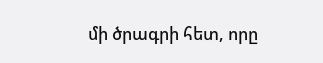մի ծրագրի հետ, որը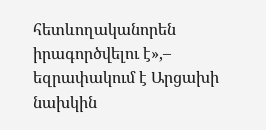հետևողականորեն իրագործվելու է»,– եզրափակում է Արցախի նախկին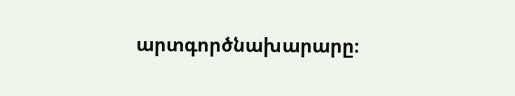արտգործնախարարը։